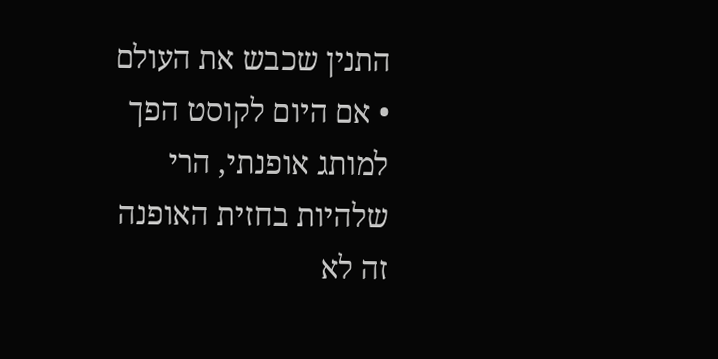התנין שכבש את העולם • אם היום לקוסט הפך למותג אופנתי, הרי שלהיות בחזית האופנה זה לא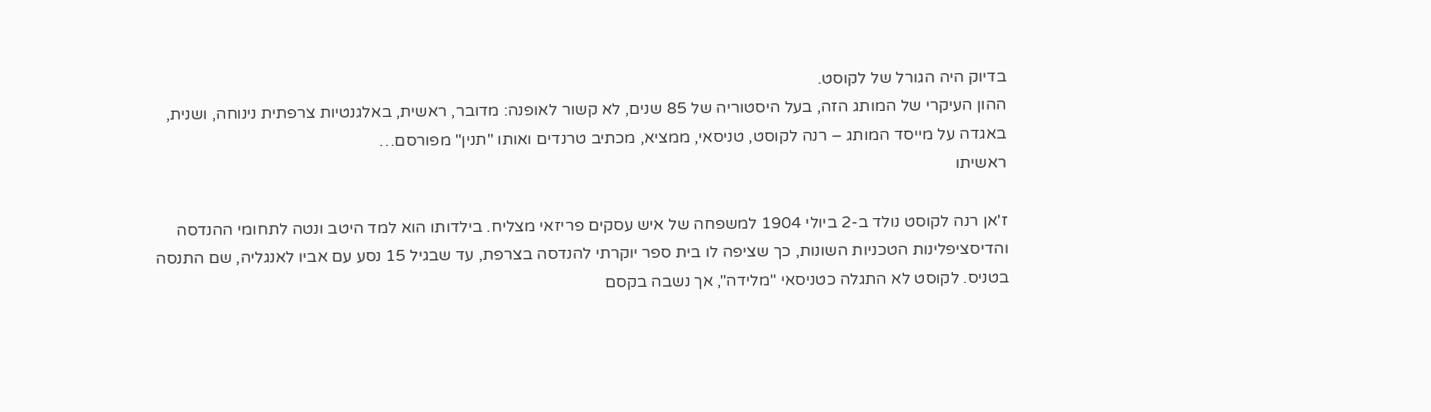בדיוק היה הגורל של לקוסט.
ההון העיקרי של המותג הזה, בעל היסטוריה של 85 שנים, לא קשור לאופנה: מדובר, ראשית, באלגנטיות צרפתית נינוחה, ושנית, באגדה על מייסד המותג – רנה לקוסט, טניסאי, ממציא, מכתיב טרנדים ואותו "תנין" מפורסם…
ראשיתו

ז'אן רנה לקוסט נולד ב-2 ביולי 1904 למשפחה של איש עסקים פריזאי מצליח. בילדותו הוא למד היטב ונטה לתחומי ההנדסה והדיסציפלינות הטכניות השונות, כך שציפה לו בית ספר יוקרתי להנדסה בצרפת, עד שבגיל 15 נסע עם אביו לאנגליה, שם התנסה בטניס. לקוסט לא התגלה כטניסאי "מלידה", אך נשבה בקסם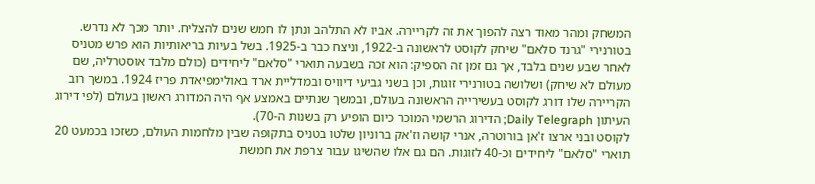המשחק ומהר מאוד רצה להפוך את זה לקריירה. אביו לא התלהב ונתן לו חמש שנים להצליח. יותר מכך לא נדרש.
בטורנירי "גרנד סלאם" שיחק לקוסט לראשונה ב-1922, וניצח כבר ב-1925. בשל בעיות בריאותיות הוא פרש מטניס לאחר שבע שנים בלבד, אך גם זמן זה הספיק: הוא זכה בשבעה תוארי "סלאם" ליחידים (כולם מלבד אוסטרליה, שם מעולם לא שיחק) ושלושה בטורנירי זוגות, וכן בשני גביעי דיוויס ובמדליית ארד באולימפיאדת פריז 1924. במשך רוב הקריירה שלו דורג לקוסט בעשירייה הראשונה בעולם, ובמשך שנתיים באמצע אף היה המדורג ראשון בעולם (לפי דירוג העיתון Daily Telegraph; הדירוג הרשמי המוכר כיום הופיע רק בשנות ה-70).
לקוסט ובני ארצו ז'אן בורוטרה, אנרי קושה וז'אק ברוניון שלטו בטניס בתקופה שבין מלחמות העולם, כשזכו בכמעט 20 תוארי "סלאם" ליחידים וכ-40 לזוגות. הם גם אלו שהשיגו עבור צרפת את חמשת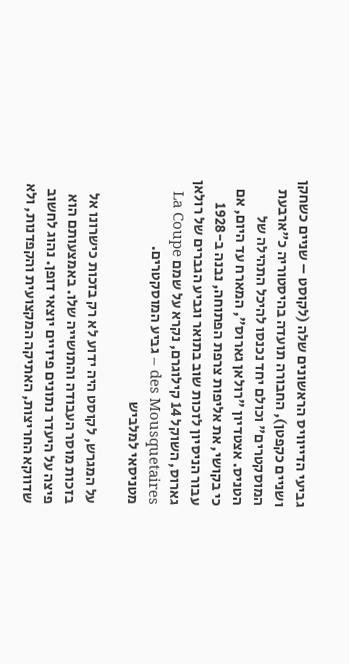גביעי הדייוויס הראשונים שלה (לקוסט – שניים כשחקן ושניים כקפטן), החבורה תועדה בהיסטוריה כ"ארבעת המוסקטרים" וכולם יחד נכנסו להיכל התהילה של הטניס. אצטדיון "רולאן גארוס", המארח עד היום, אם כי בקושי, את אליפות צרפת הפתוחה, נבנה ב-1928 עבור הניסיון לזכות שוב בתואר וגביע הגברים של רולאן גארוס, השוקל 14 קילוגרם, נקרא על שמם La Coupe des Mousquetaires – גביע המוסקטרים.
מטניסאי למלביש

על המגרש, לקוסט היה ידוע לא רק בזכות כישרונו אל בזכות מוסר העבודה והתושייה שלו. באמצעותם הוא פיצה על היעדר נתונים פיזיים יוצאי דופן. נהוג לחשוב שדווקא החריצות, האתיקה המקצועית והקפדנות, ולא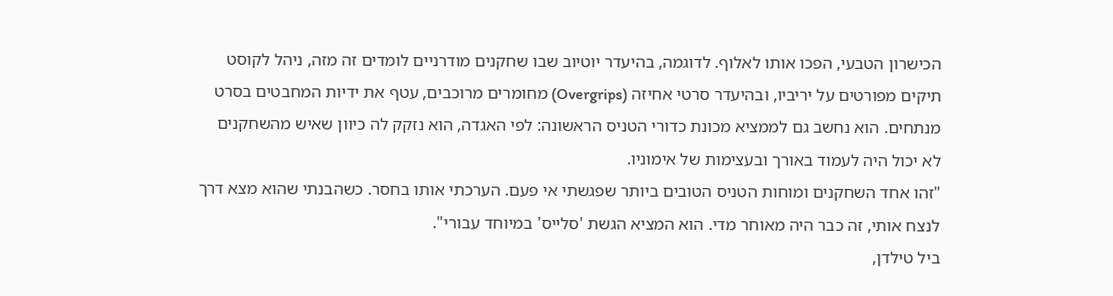הכישרון הטבעי, הפכו אותו לאלוף. לדוגמה, בהיעדר יוטיוב שבו שחקנים מודרניים לומדים זה מזה, ניהל לקוסט תיקים מפורטים על יריביו, ובהיעדר סרטי אחיזה (Overgrips) מחומרים מרוכבים, עטף את ידיות המחבטים בסרט מנתחים. הוא נחשב גם לממציא מכונת כדורי הטניס הראשונה: לפי האגדה, הוא נזקק לה כיוון שאיש מהשחקנים לא יכול היה לעמוד באורך ובעצימות של אימוניו.
"זהו אחד השחקנים ומוחות הטניס הטובים ביותר שפגשתי אי פעם. הערכתי אותו בחסר. כשהבנתי שהוא מצא דרך לנצח אותי, זה כבר היה מאוחר מדי. הוא המציא הגשת 'סלייס' במיוחד עבורי".
ביל טילדן,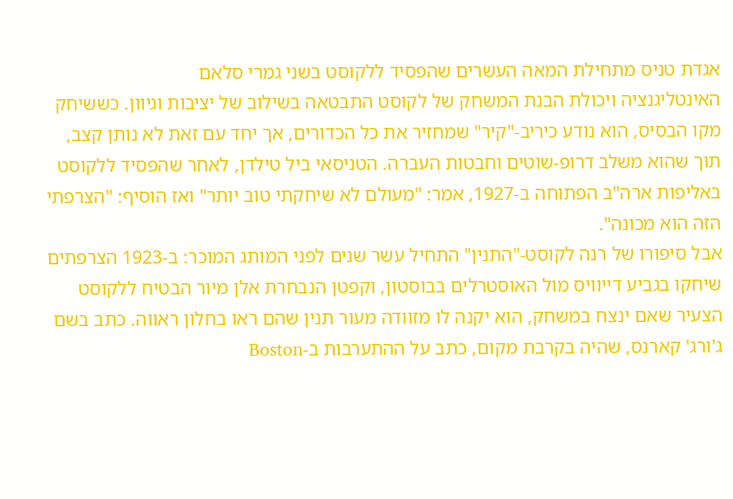אגדת טניס מתחילת המאה העשרים שהפסיד ללקוסט בשני גמרי סלאם
האינטליגנציה ויכולת הבנת המשחק של לקוסט התבטאה בשילוב של יציבות וגיוון. כששיחק מקו הבסיס, הוא נודע כיריב-"קיר" שמחזיר את כל הכדורים, אך יחד עם זאת לא נותן קצב, תוך שהוא משלב דרופ-שוטים וחבטות העברה. הטניסאי ביל טילדן, לאחר שהפסיד ללקוסט באליפות ארה"ב הפתוחה ב-1927, אמר: "מעולם לא שיחקתי טוב יותר" ואז הוסיף: "הצרפתי הזה הוא מכונה".
אבל סיפורו של רנה לקוסט-"התנין" התחיל עשר שנים לפני המותג המוכר: ב-1923 הצרפתים שיחקו בגביע דייוויס מול האוסטרלים בבוסטון, וקפטן הנבחרת אלן מיור הבטיח ללקוסט הצעיר שאם ינצח במשחק, הוא יקנה לו מזוודה מעור תנין שהם ראו בחלון ראווה. כתב בשם ג'ורג' קארנס, שהיה בקרבת מקום, כתב על ההתערבות ב-Boston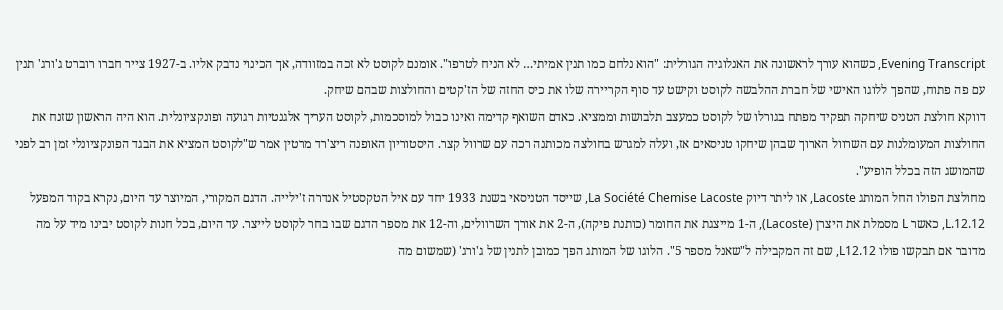Evening Transcript, כשהוא עורך לראשונה את האנלוגיה הגורלית: "הוא נלחם כמו תנין אמיתי… לא הניח לטרפו". אומנם לקוסט לא זכה במזוודה, אך הכינוי נדבק אליו. ב-1927 צייר חברו רוברט ג'ורג' תנין עם פה פתוח, שהפך ללוגו האישי של חברת ההלבשה לקוסט וקישט עד סוף הקריירה שלו את כיס החזה של הז'קטים והחולצות שבהם שיחק.
דווקא חולצת הטניס שיחקה תפקיד מפתח בגורלו של לקוסט כמעצב תלבושות וממציא. כאדם השואף קדימה ואינו כבול למוסכמות, לקוסט העריך אלגנטיות רגועה ופונקציונלית. הוא היה הראשון שזנח את החולצות המעומלנות עם השרוול הארוך שבהן שיחקו טניסאים אז, ועלה למגרש בחולצה מכותנה רכה עם שרוול קצר. היסטוריון האופנה ריצ'רד מרטין אמר ש"לקוסט המציא את הבגד הפונקציונלי זמן רב לפני שהמושג הזה בכלל הופיע".
מחולצת הפולו החל המותג Lacoste, או ליתר דיוק La Société Chemise Lacoste, שייסד הטניסאי בשנת 1933 יחד עם איל הטקסטיל אנדרה ז'ילייה. הדגם המקורי, המיוצר עד היום, נקרא בקוד המפעל L.12.12, כאשר L מסמלת את היצרן (Lacoste), ה-1 מייצגת את החומר (כותנת פיקה), ה-2 את אורך השרוולים, וה-12 את מספר הדגם שבו בחר לקוסט לייצר. עד היום, בכל חנות לקוסט יבינו מיד על מה מדובר אם תבקשו פולו L12.12, שם זה המקבילה ל"שאנל מספר 5". הלוגו של המותג הפך כמובן לתנין של ג'ורג' (שמשום מה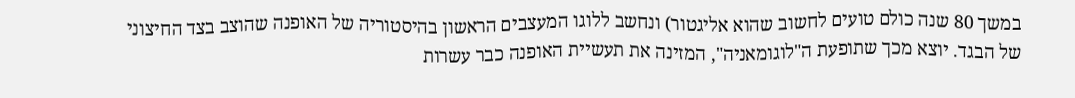במשך 80 שנה כולם טועים לחשוב שהוא אליגטור) ונחשב ללוגו המעצבים הראשון בהיסטוריה של האופנה שהוצב בצד החיצוני של הבגד. יוצא מכך שתופעת ה"לוגומאניה", המזינה את תעשיית האופנה כבר עשרות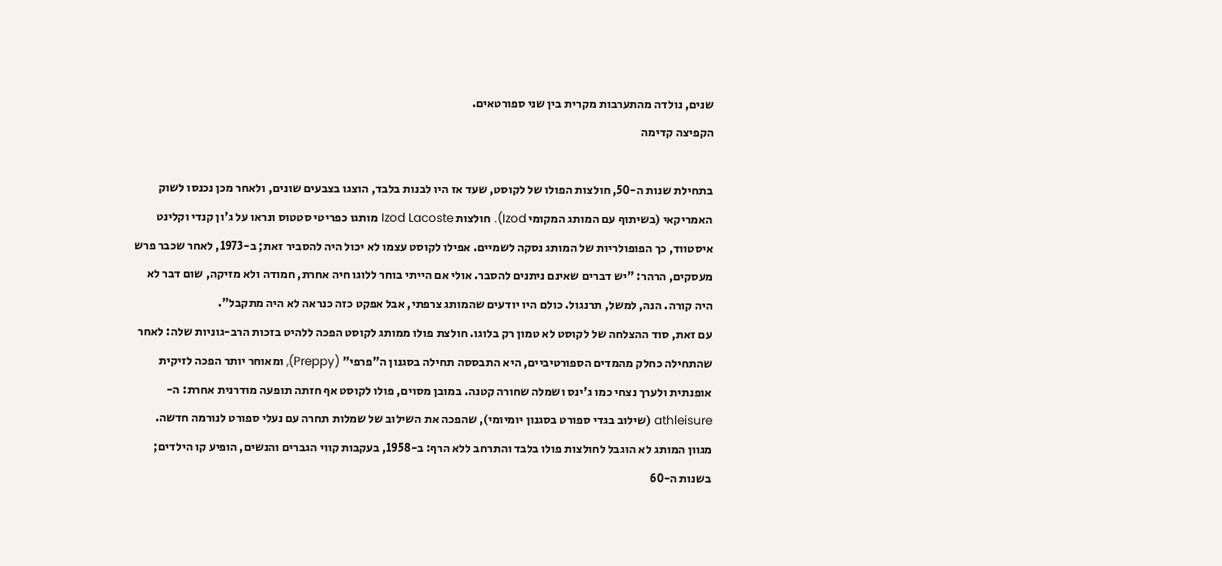שנים, נולדה מהתערבות מקרית בין שני ספורטאים.
הקפיצה קדימה

בתחילת שנות ה-50, חולצות הפולו של לקוסט, שעד אז היו לבנות בלבד, הוצגו בצבעים שונים, ולאחר מכן נכנסו לשוק האמריקאי (בשיתוף עם המותג המקומי Izod). חולצות Izod Lacoste מותגו כפריטי סטטוס ונראו על ג'ון קנדי וקלינט איסטווד, כך הפופולריות של המותג נסקה לשמיים. אפילו לקוסט עצמו לא יכול היה להסביר זאת; ב-1973, לאחר שכבר פרש מעסקים, הרהר: "יש דברים שאינם ניתנים להסבר. אולי אם הייתי בוחר ללוגו חיה אחרת, חמודה ולא מזיקה, שום דבר לא היה קורה. הנה, למשל, תרנגול. כולם היו יודעים שהמותג צרפתי, אבל אפקט כזה כנראה לא היה מתקבל".
עם זאת, סוד ההצלחה של לקוסט לא טמון רק בלוגו. חולצת פולו ממותג לקוסט הפכה ללהיט בזכות הרב-גוניות שלה: לאחר שהתחילה כחלק מהמדים הספורטיביים, היא התבססה תחילה בסגנון ה"פרפי" (Preppy), ומאוחר יותר הפכה לזיקית אופנתית ולערך נצחי כמו ג'ינס ושמלה שחורה קטנה. במובן מסוים, פולו לקוסט אף חזתה תופעה מודרנית אחרת: ה-athleisure (שילוב בגדי ספורט בסגנון יומיומי), שהפכה את השילוב של שמלות תחרה עם נעלי ספורט לנורמה חדשה.
מגוון המותג לא הוגבל לחולצות פולו בלבד והתרחב ללא הרף: ב-1958, בעקבות קווי הגברים והנשים, הופיע קו הילדים; בשנות ה-60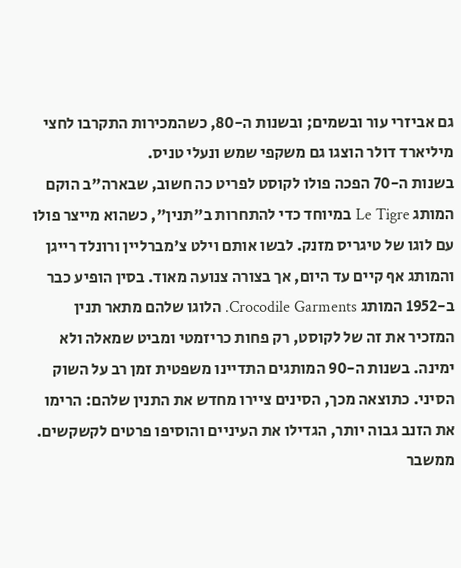גם אביזרי עור ובשמים; ובשנות ה-80, כשהמכירות התקרבו לחצי מיליארד דולר הוצגו גם משקפי שמש ונעלי טניס.
בשנות ה-70 הפכה פולו לקוסט לפריט כה חשוב, שבארה"ב הוקם המותג Le Tigre במיוחד כדי להתחרות ב"תנין", כשהוא מייצר פולו עם לוגו של טיגריס מזנק. לבשו אותם וילט צ'מברליין ורונלד רייגן והמותג אף קיים עד היום, אך בצורה צנועה מאוד. בסין הופיע כבר ב-1952 המותג Crocodile Garments. הלוגו שלהם מתאר תנין המזכיר את זה של לקוסט, רק פחות כריזמטי ומביט שמאלה ולא ימינה. בשנות ה-90 המותגים התדיינו משפטית זמן רב על השוק הסיני. כתוצאה מכך, הסינים ציירו מחדש את התנין שלהם: הרימו את הזנב גבוה יותר, הגדילו את העיניים והוסיפו פרטים לקשקשים.
ממשבר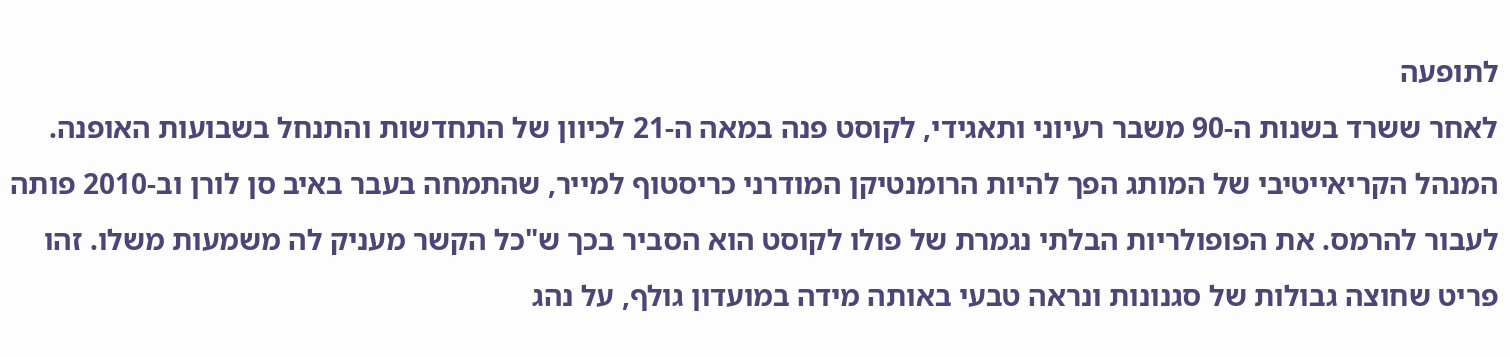לתופעה
לאחר ששרד בשנות ה-90 משבר רעיוני ותאגידי, לקוסט פנה במאה ה-21 לכיוון של התחדשות והתנחל בשבועות האופנה. המנהל הקריאייטיבי של המותג הפך להיות הרומנטיקן המודרני כריסטוף למייר, שהתמחה בעבר באיב סן לורן וב-2010 פותה לעבור להרמס. את הפופולריות הבלתי נגמרת של פולו לקוסט הוא הסביר בכך ש"כל הקשר מעניק לה משמעות משלו. זהו פריט שחוצה גבולות של סגנונות ונראה טבעי באותה מידה במועדון גולף, על נהג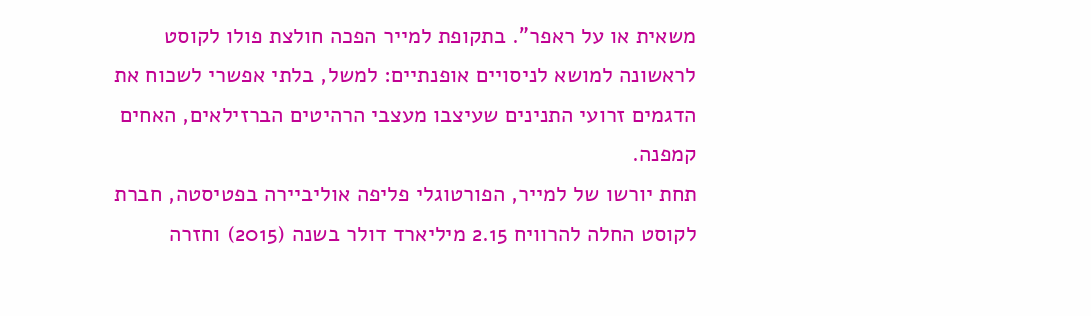משאית או על ראפר". בתקופת למייר הפכה חולצת פולו לקוסט לראשונה למושא לניסויים אופנתיים: למשל, בלתי אפשרי לשכוח את הדגמים זרועי התנינים שעיצבו מעצבי הרהיטים הברזילאים, האחים קמפנה.
תחת יורשו של למייר, הפורטוגלי פליפה אוליביירה בפטיסטה, חברת לקוסט החלה להרוויח 2.15 מיליארד דולר בשנה (2015) וחזרה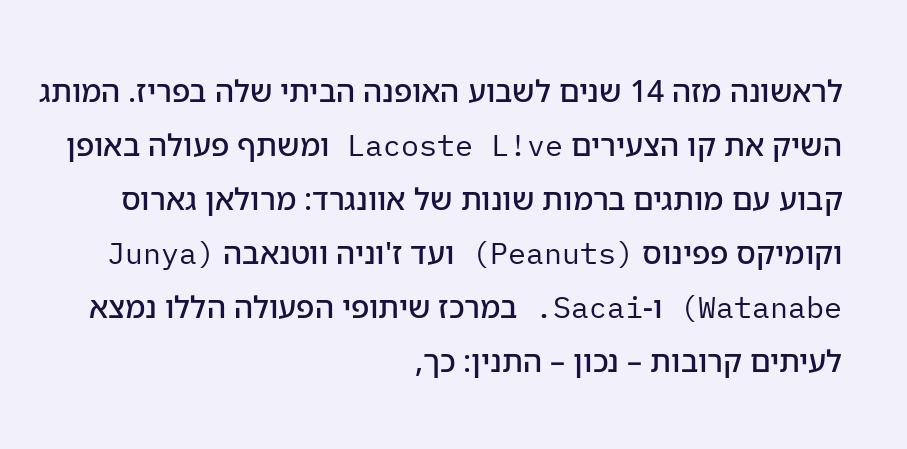לראשונה מזה 14 שנים לשבוע האופנה הביתי שלה בפריז. המותג השיק את קו הצעירים Lacoste L!ve ומשתף פעולה באופן קבוע עם מותגים ברמות שונות של אוונגרד: מרולאן גארוס וקומיקס פפינוס (Peanuts) ועד ז'וניה ווטנאבה (Junya Watanabe) ו-Sacai. במרכז שיתופי הפעולה הללו נמצא לעיתים קרובות – נכון – התנין: כך,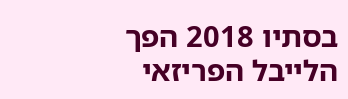בסתיו 2018 הפך הלייבל הפריזאי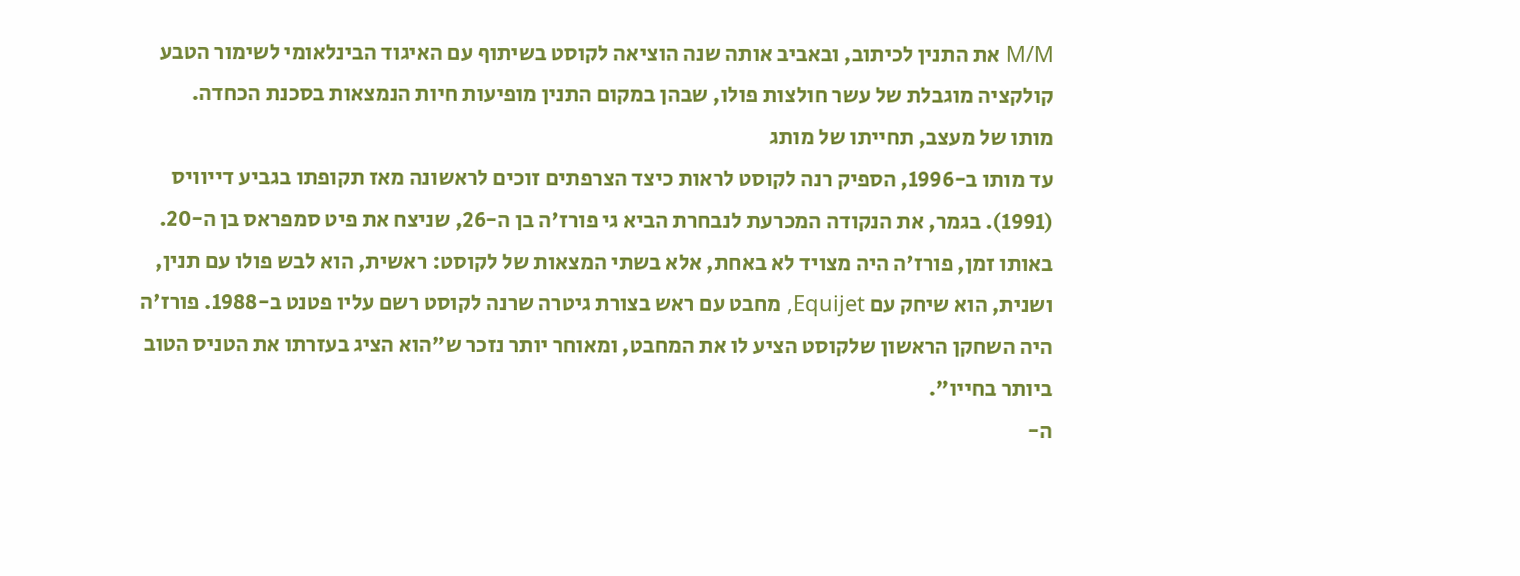M/M את התנין לכיתוב, ובאביב אותה שנה הוציאה לקוסט בשיתוף עם האיגוד הבינלאומי לשימור הטבע קולקציה מוגבלת של עשר חולצות פולו, שבהן במקום התנין מופיעות חיות הנמצאות בסכנת הכחדה.
מותו של מעצב, תחייתו של מותג
עד מותו ב-1996, הספיק רנה לקוסט לראות כיצד הצרפתים זוכים לראשונה מאז תקופתו בגביע דייוויס (1991). בגמר, את הנקודה המכרעת לנבחרת הביא גי פורז'ה בן ה-26, שניצח את פיט סמפראס בן ה-20. באותו זמן, פורז'ה היה מצויד לא באחת, אלא בשתי המצאות של לקוסט: ראשית, הוא לבש פולו עם תנין, ושנית, הוא שיחק עם Equijet, מחבט עם ראש בצורת גיטרה שרנה לקוסט רשם עליו פטנט ב-1988. פורז'ה היה השחקן הראשון שלקוסט הציע לו את המחבט, ומאוחר יותר נזכר ש"הוא הציג בעזרתו את הטניס הטוב ביותר בחייו".
ה-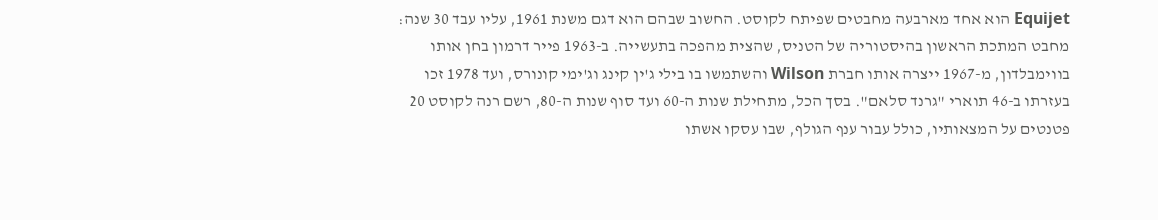Equijet הוא אחד מארבעה מחבטים שפיתח לקוסט. החשוב שבהם הוא דגם משנת 1961, עליו עבד 30 שנה: מחבט המתכת הראשון בהיסטוריה של הטניס, שהצית מהפכה בתעשייה. ב-1963 פייר דרמון בחן אותו בווימבלדון, מ-1967 ייצרה אותו חברת Wilson והשתמשו בו בילי ג'ין קינג וג'ימי קונורס, ועד 1978 זכו בעזרתו ב-46 תוארי "גרנד סלאם". בסך הכל, מתחילת שנות ה-60 ועד סוף שנות ה-80, רשם רנה לקוסט 20 פטנטים על המצאותיו, כולל עבור ענף הגולף, שבו עסקו אשתו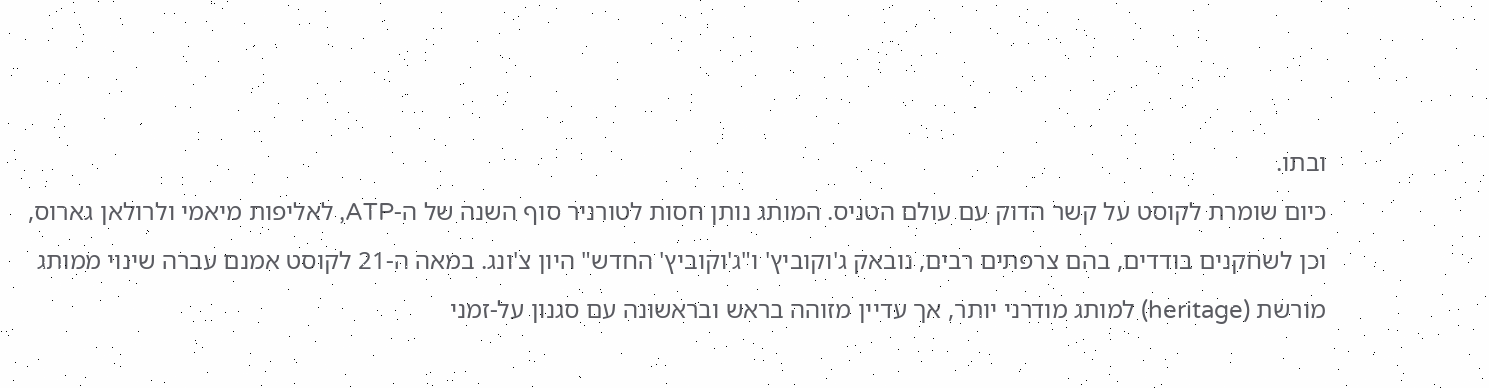ובתו.
כיום שומרת לקוסט על קשר הדוק עם עולם הטניס. המותג נותן חסות לטורניר סוף השנה של ה-ATP, לאליפות מיאמי ולרולאן גארוס, וכן לשחקנים בודדים, בהם צרפתים רבים, נובאק ג'וקוביץ' ו"ג'וקוביץ' החדש" היון צ'ונג. במאה ה-21 לקוסט אמנם עברה שינוי ממותג מורשת (heritage) למותג מודרני יותר, אך עדיין מזוהה בראש ובראשונה עם סגנון על-זמני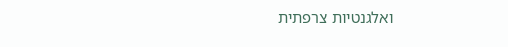ואלגנטיות צרפתית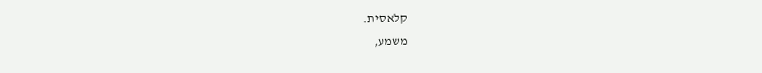קלאסית.
משמע,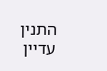התנין עדיין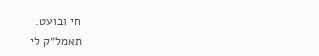חי ובועט.
תאמל״ק לי